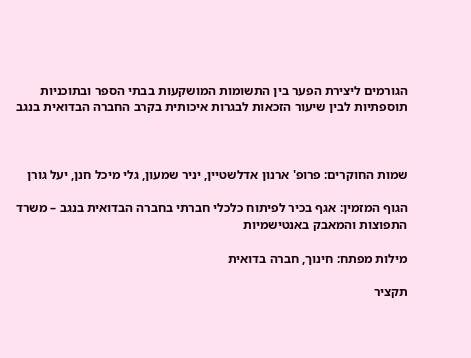הגורמים ליצירת הפער בין התשומות המושקעות בבתי הספר ובתוכניות תוספתיות לבין שיעור הזכאות לבגרות איכותית בקרב החברה הבדואית בנגב



שמות החוקרים: פרופ' ארנון אדלשטיין, יניר שמעון, גלי מיכל חנן, יעל גורן

הגוף המזמין: אגף בכיר לפיתוח כלכלי חברתי בחברה הבדואית בנגב – משרד התפוצות והמאבק באנטישמיות

מילות מפתח: חינוך, חברה בדואית

תקציר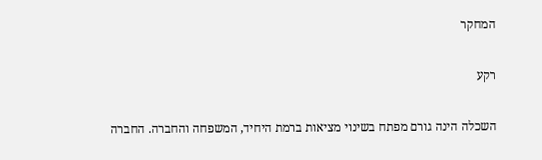המחקר

רקע

השכלה הינה גורם מפתח בשינוי מציאות ברמת היחיד, המשפחה והחברה. החברה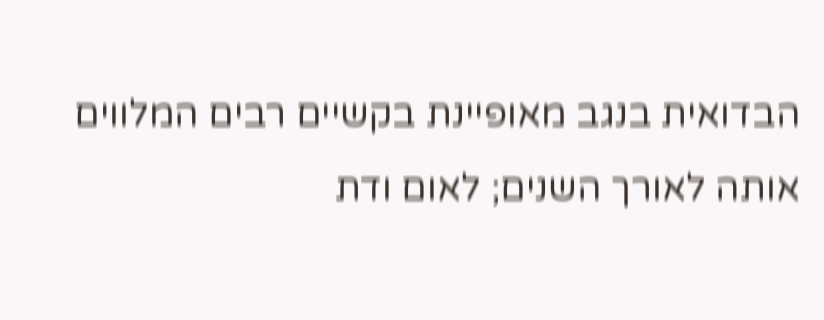הבדואית בנגב מאופיינת בקשיים רבים המלווים אותה לאורך השנים; לאום ודת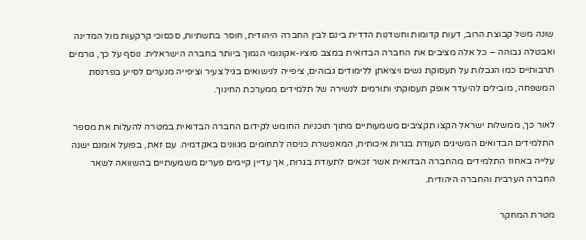שונה משל קבוצת הרוב, דעות קדומות וחשדנות הדדית בינם לבין החברה היהודית, חוסר בתשתיות, סכסוכי קרקעות מול המדינה ואבטלה גבוהה – כל אלה מציבים את החברה הבדואית במצב סוציו-אקונומי הנמוך ביותר בחברה הישראלית. נוסף על כך, גורמים תרבותיים כמו הגבלות על תעסוקת נשים ויציאתן ללימודים גבוהים, ציפייה לנישואים בגיל צעיר וציפייה מנערים לסייע בפרנסת המשפחה, מובילים להיעדר אופק תעסוקתי ותורמים לנשירה של תלמידים ממערכת החינוך.

לאור כך, ממשלות ישראל הקצו תקציבים משמעותיים מתוך תוכניות החומש לקידום החברה הבדואית במטרה להעלות את מספר התלמידים הבדואים המשיגים תעודת בגרות איכותית, המאפשרת כניסה לתחומים מגוונים באקדמיה. עם זאת, בפועל אומנם ישנה עלייה באחוז התלמידים מהחברה הבדואית אשר זכאים לתעודת בגרות, אך עדיין קיימים פערים משמעותיים בהשוואה לשאר החברה הערבית והחברה היהודית.

מטרת המחקר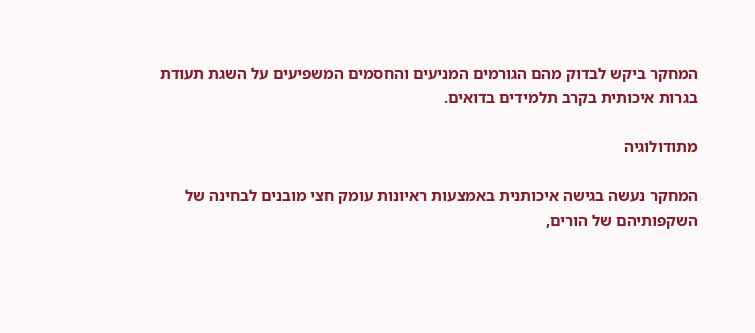המחקר ביקש לבדוק מהם הגורמים המניעים והחסמים המשפיעים על השגת תעודת בגרות איכותית בקרב תלמידים בדואים.

מתודולוגיה

המחקר נעשה בגישה איכותנית באמצעות ראיונות עומק חצי מובנים לבחינה של השקפותיהם של הורים,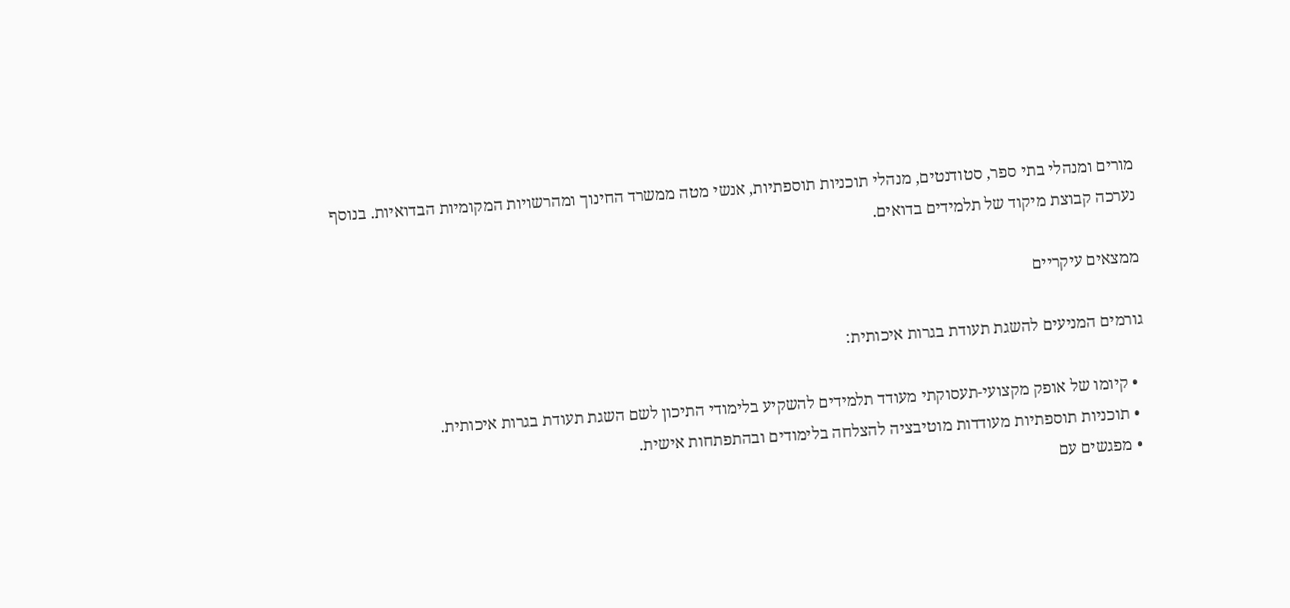מורים ומנהלי בתי ספר, סטודנטים, מנהלי תוכניות תוספתיות, אנשי מטה ממשרד החינוך ומהרשויות המקומיות הבדואיות. בנוסף נערכה קבוצת מיקוד של תלמידים בדואים.

ממצאים עיקריים

גורמים המניעים להשגת תעודת בגרות איכותית:

  • קיומו של אופק מקצועי-תעסוקתי מעודד תלמידים להשקיע בלימודי התיכון לשם השגת תעודת בגרות איכותית.
  • תוכניות תוספתיות מעודדות מוטיבציה להצלחה בלימודים ובהתפתחות אישית.
  • מפגשים עם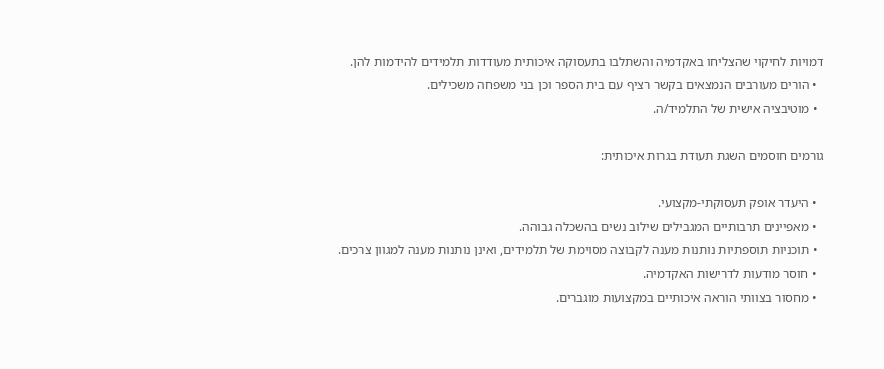דמויות לחיקוי שהצליחו באקדמיה והשתלבו בתעסוקה איכותית מעודדות תלמידים להידמות להן.
  • הורים מעורבים הנמצאים בקשר רציף עם בית הספר וכן בני משפחה משכילים.
  • מוטיבציה אישית של התלמיד/ה.

גורמים חוסמים השגת תעודת בגרות איכותית:

  • היעדר אופק תעסוקתי-מקצועי.
  • מאפיינים תרבותיים המגבילים שילוב נשים בהשכלה גבוהה.
  • תוכניות תוספתיות נותנות מענה לקבוצה מסוימת של תלמידים, ואינן נותנות מענה למגוון צרכים.
  • חוסר מודעות לדרישות האקדמיה.
  • מחסור בצוותי הוראה איכותיים במקצועות מוגברים.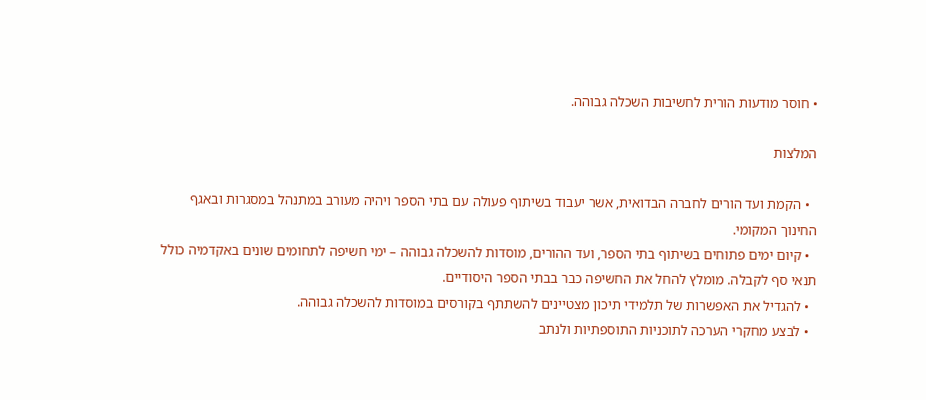• חוסר מודעות הורית לחשיבות השכלה גבוהה.

המלצות

  • הקמת ועד הורים לחברה הבדואית, אשר יעבוד בשיתוף פעולה עם בתי הספר ויהיה מעורב במתנהל במסגרות ובאגף החינוך המקומי.
  • קיום ימים פתוחים בשיתוף בתי הספר, ועד ההורים, מוסדות להשכלה גבוהה – ימי חשיפה לתחומים שונים באקדמיה כולל תנאי סף לקבלה. מומלץ להחל את החשיפה כבר בבתי הספר היסודיים.
  • להגדיל את האפשרות של תלמידי תיכון מצטיינים להשתתף בקורסים במוסדות להשכלה גבוהה.
  • לבצע מחקרי הערכה לתוכניות התוספתיות ולנתב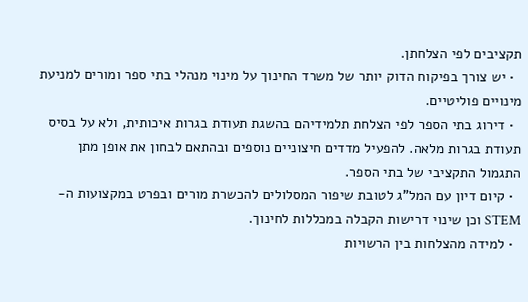תקציבים לפי הצלחתן.
  • יש צורך בפיקוח הדוק יותר של משרד החינוך על מינוי מנהלי בתי ספר ומורים למניעת מינויים פוליטיים.
  • דירוג בתי הספר לפי הצלחת תלמידיהם בהשגת תעודת בגרות איכותית, ולא על בסיס תעודת בגרות מלאה. להפעיל מדדים חיצוניים נוספים ובהתאם לבחון את אופן מתן התגמול התקציבי של בתי הספר.
  • קיום דיון עם המל"ג לטובת שיפור המסלולים להכשרת מורים ובפרט במקצועות ה-STEM וכן שינוי דרישות הקבלה במכללות לחינוך.
  • למידה מהצלחות בין הרשויות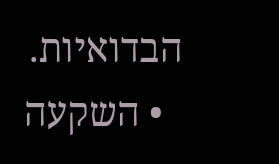הבדואיות.
  • השקעה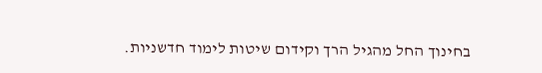בחינוך החל מהגיל הרך וקידום שיטות לימוד חדשניות.